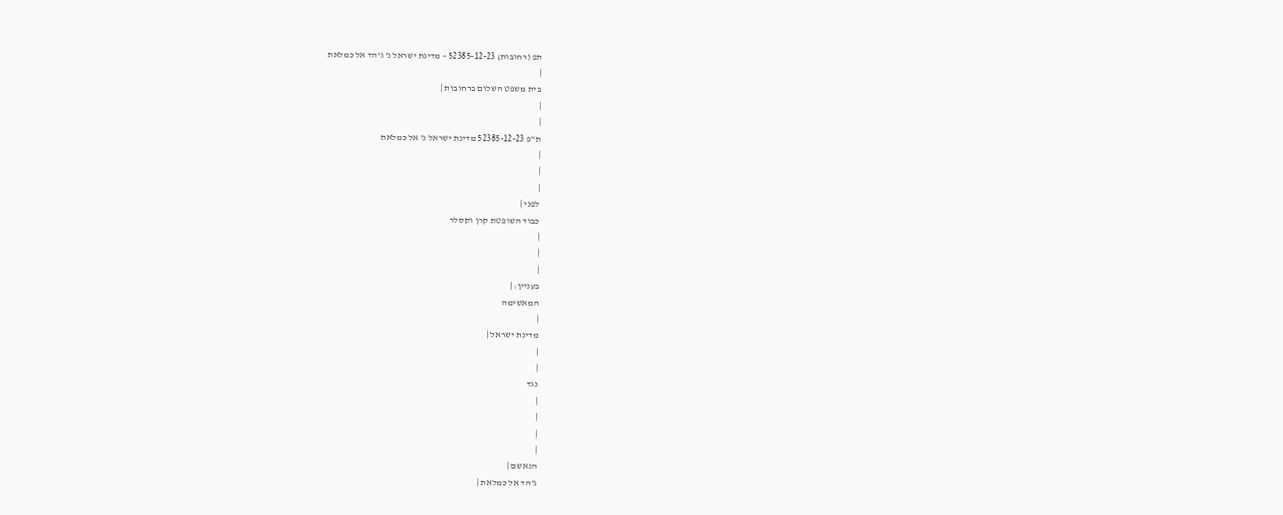תפ (רחובות) 52385-12-23 – מדינת ישראל נ' ג'הד אל כמלאת
|
בית משפט השלום ברחובות |
|
|
ת"פ 52385-12-23 מדינת ישראל נ' אל כמלאת
|
|
|
לפני |
כבוד השופטת קרן וקסלר
|
|
|
בעניין: |
המאשימה
|
מדינת ישראל |
|
|
נגד
|
|
|
|
הנאשם |
ג'הד אל כמלאת |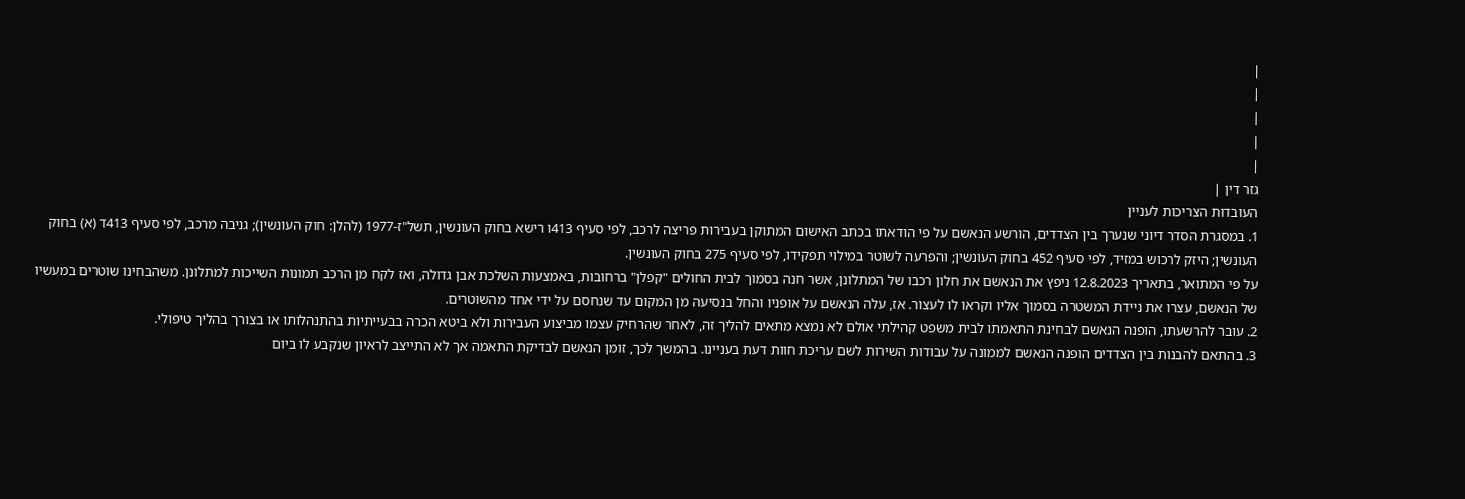|
|
|
|
|
גזר דין |
העובדות הצריכות לעניין
1. במסגרת הסדר דיוני שנערך בין הצדדים, הורשע הנאשם על פי הודאתו בכתב האישום המתוקן בעבירות פריצה לרכב, לפי סעיף 413ו רישא בחוק העונשין, תשל"ז-1977 (להלן: חוק העונשין); גניבה מרכב, לפי סעיף 413ד (א) בחוק העונשין; היזק לרכוש במזיד, לפי סעיף 452 בחוק העונשין; והפרעה לשוטר במילוי תפקידו, לפי סעיף 275 בחוק העונשין.
על פי המתואר, בתאריך 12.8.2023 ניפץ את הנאשם את חלון רכבו של המתלונן, אשר חנה בסמוך לבית החולים "קפלן" ברחובות, באמצעות השלכת אבן גדולה, ואז לקח מן הרכב תמונות השייכות למתלונן. משהבחינו שוטרים במעשיו של הנאשם, עצרו את ניידת המשטרה בסמוך אליו וקראו לו לעצור. אז, עלה הנאשם על אופניו והחל בנסיעה מן המקום עד שנחסם על ידי אחד מהשוטרים.
2. עובר להרשעתו, הופנה הנאשם לבחינת התאמתו לבית משפט קהילתי אולם לא נמצא מתאים להליך זה, לאחר שהרחיק עצמו מביצוע העבירות ולא ביטא הכרה בבעייתיות בהתנהלותו או בצורך בהליך טיפולי.
3. בהתאם להבנות בין הצדדים הופנה הנאשם לממונה על עבודות השירות לשם עריכת חוות דעת בעניינו. בהמשך לכך, זומן הנאשם לבדיקת התאמה אך לא התייצב לראיון שנקבע לו ביום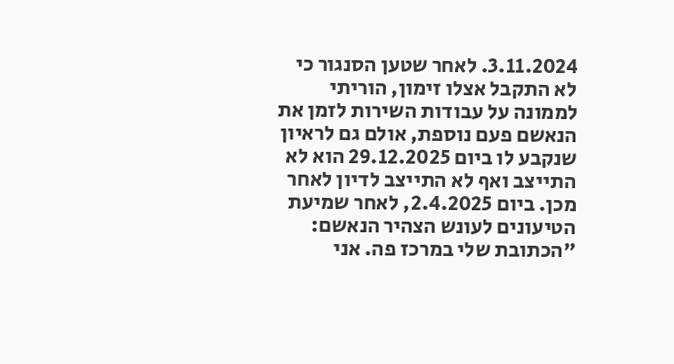3.11.2024. לאחר שטען הסנגור כי לא התקבל אצלו זימון, הוריתי לממונה על עבודות השירות לזמן את הנאשם פעם נוספת, אולם גם לראיון שנקבע לו ביום 29.12.2025 הוא לא התייצב ואף לא התייצב לדיון לאחר מכן. ביום 2.4.2025, לאחר שמיעת הטיעונים לעונש הצהיר הנאשם: "הכתובת שלי במרכז פה. אני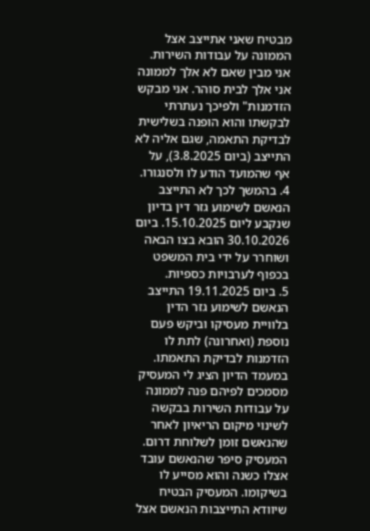מבטיח שאני אתייצב אצל הממונה על עבודות השירות. אני מבין שאם לא אלך לממונה אני אלך לבית סוהר. אני מבקש הזדמנות" ולפיכך נעתרתי לבקשתו והוא הופנה בשלישית לבדיקת התאמה, שגם אליה לא התייצב (ביום 3.8.2025), על אף שהמועד הודע לו ולסנגורו.
4. בהמשך לכך לא התייצב הנאשם לשימוע גזר דין בדיון שנקבע ליום 15.10.2025. ביום 30.10.2026 הובא בצו הבאה ושוחרר על ידי בית המשפט בכפוף לערבויות כספיות.
5. ביום 19.11.2025 התייצב הנאשם לשימוע גזר הדין בלוויית מעסיקו וביקש פעם נוספת (ואחרונה) לתת לו הזדמנות לבדיקת התאמתו. במעמד הדיון הציג לי המעסיק מסמכים לפיהם פנה לממונה על עבודות השירות בבקשה לשינוי מיקום הריאיון לאחר שהנאשם זומן לשלוחת דרום. המעסיק סיפר שהנאשם עובד אצלו כשנה והוא מסייע לו בשיקומו. המעסיק הבטיח שיוודא התייצבות הנאשם אצל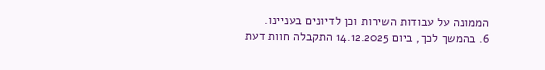הממונה על עבודות השירות וכן לדיונים בעניינו.
6. בהמשך לכך, ביום 14.12.2025 התקבלה חוות דעת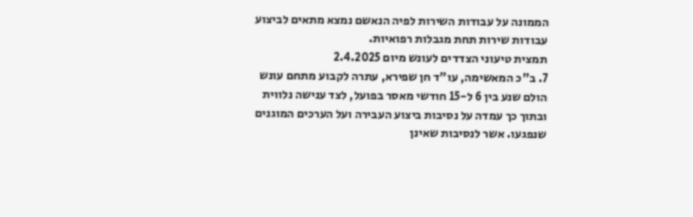הממונה על עבודות השירות לפיה הנאשם נמצא מתאים לביצוע עבודות שירות תחת מגבלות רפואיות.
תמצית טיעוני הצדדים לעונש מיום 2.4.2025
7. ב"כ המאשימה, עו"ד חן שפירא, עתרה לקבוע מתחם עונש הולם שנע בין 6 ל-15 חודשי מאסר בפועל, לצד ענישה נלווית ובתוך כך עמדה על נסיבות ביצוע העבירה ועל הערכים המוגנים שנפגעו. אשר לנסיבות שאינן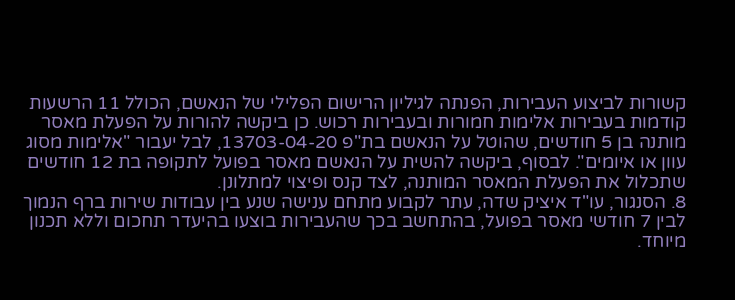קשורות לביצוע העבירות, הפנתה לגיליון הרישום הפלילי של הנאשם, הכולל 11 הרשעות קודמות בעבירות אלימות חמורות ובעבירות רכוש. כן ביקשה להורות על הפעלת מאסר מותנה בן 5 חודשים, שהוטל על הנאשם בת"פ 13703-04-20, לבל יעבור "אלימות מסוג עוון או איומים". לבסוף, ביקשה להשית על הנאשם מאסר בפועל לתקופה בת 12 חודשים שתכלול את הפעלת המאסר המותנה, לצד קנס ופיצוי למתלונן.
8. הסנגור, עו"ד איציק שדה, עתר לקבוע מתחם ענישה שנע בין עבודות שירות ברף הנמוך לבין 7 חודשי מאסר בפועל, בהתחשב בכך שהעבירות בוצעו בהיעדר תחכום וללא תכנון מיוחד.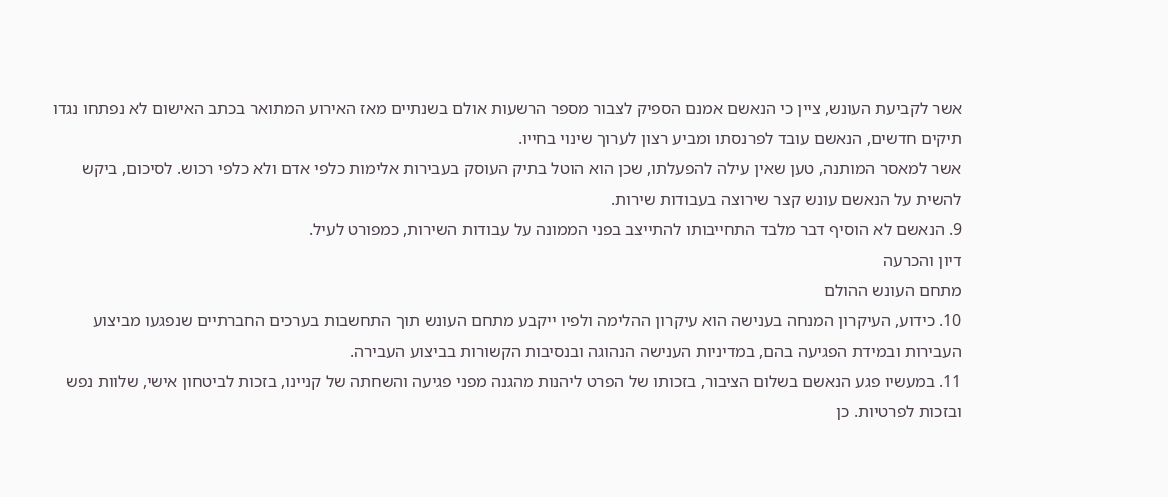אשר לקביעת העונש, ציין כי הנאשם אמנם הספיק לצבור מספר הרשעות אולם בשנתיים מאז האירוע המתואר בכתב האישום לא נפתחו נגדו תיקים חדשים, הנאשם עובד לפרנסתו ומביע רצון לערוך שינוי בחייו.
אשר למאסר המותנה, טען שאין עילה להפעלתו, שכן הוא הוטל בתיק העוסק בעבירות אלימות כלפי אדם ולא כלפי רכוש. לסיכום, ביקש להשית על הנאשם עונש קצר שירוצה בעבודות שירות.
9. הנאשם לא הוסיף דבר מלבד התחייבותו להתייצב בפני הממונה על עבודות השירות, כמפורט לעיל.
דיון והכרעה
מתחם העונש ההולם
10. כידוע, העיקרון המנחה בענישה הוא עיקרון ההלימה ולפיו ייקבע מתחם העונש תוך התחשבות בערכים החברתיים שנפגעו מביצוע העבירות ובמידת הפגיעה בהם, במדיניות הענישה הנהוגה ובנסיבות הקשורות בביצוע העבירה.
11. במעשיו פגע הנאשם בשלום הציבור, בזכותו של הפרט ליהנות מהגנה מפני פגיעה והשחתה של קניינו, בזכות לביטחון אישי, שלוות נפש ובזכות לפרטיות. כן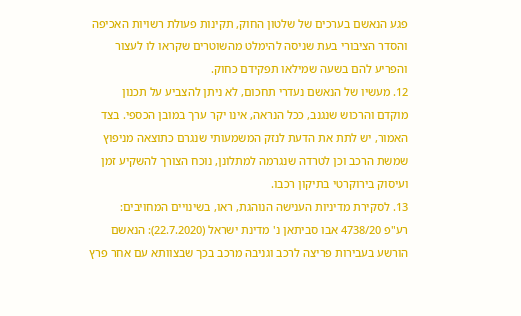פגע הנאשם בערכים של שלטון החוק, תקינות פעולת רשויות האכיפה והסדר הציבורי בעת שניסה להימלט מהשוטרים שקראו לו לעצור והפריע להם בשעה שמילאו תפקידם כחוק.
12. מעשיו של הנאשם נעדרי תחכום, לא ניתן להצביע על תכנון מוקדם והרכוש שנגנב, ככל הנראה, אינו יקר ערך במובן הכספי. בצד האמור, יש לתת את הדעת לנזק המשמעותי שנגרם כתוצאה מניפוץ שמשת הרכב וכן לטרדה שנגרמה למתלונן, נוכח הצורך להשקיע זמן ועיסוק בירוקרטי בתיקון רכבו.
13. לסקירת מדיניות הענישה הנוהגת, ראו, בשינויים המחויבים:
רע"פ 4738/20 אבו סביתאן נ' מדינת ישראל (22.7.2020): הנאשם הורשע בעבירות פריצה לרכב וגניבה מרכב בכך שבצוותא עם אחר פרץ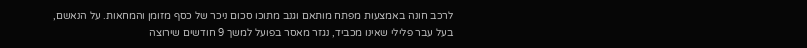לרכב חונה באמצעות מפתח מותאם וגנב מתוכו סכום ניכר של כסף מזומן והמחאות. על הנאשם, בעל עבר פלילי שאינו מכביד, נגזר מאסר בפועל למשך 9 חודשים שירוצה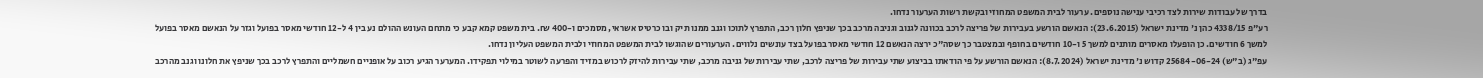בדרך של עבודות שירות לצד רכיבי ענישה נוספים. ערעור לבית המשפט המחוזי ובקשת רשות הערעור נדחו.
רע"פ 4338/15 כהן נ' מדינת ישראל (23.6.2015): הנאשם הורשע בעבירות של פריצה לרכב בכוונה לגנוב וגניבה מרכב בכך שניפץ חלון רכב, התפרץ לתוכו וגנב ממנו תיק ובו כרטיס אשראי, מסמכים ו-400 ₪. בית משפט קמא קבע כי מתחם העונש ההולם נע בין 4 ל-12 חודשי מאסר בפועל וגזר על הנאשם מאסר בפועל למשך 6 חודשים. כן הופעלו מאסרים מותנים למשך 5 ו-10 חודשים בחופף ובמצטבר כך שסה"כ ירצה הנאשם 12 חודשי מאסר בפועל בצד עונשים נלווים. הערעורים שהוגשו לבית המשפט המחוזי ולבית המשפט העליון נדחו.
עפ"ג (ב"ש) 25684-06-24 קדוש נ' מדינת ישראל (8.7.2024): הנאשם הורשע על פי הודאתו בביצוע שתי עבירות של פריצה לרכב, שתי עבירות של גניבה מרכב, שתי עבירות להיזק לרכוש במזיד והפרעה לשוטר במילוי תפקידו. המערער הגיע רכוב על אופניים חשמליים והתפרץ לרכב בכך שניפץ את חלונו וגנב מהרכב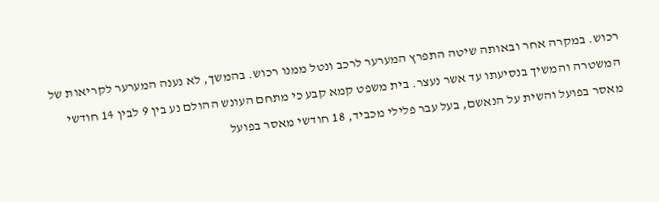רכוש. במקרה אחר ובאותה שיטה התפרץ המערער לרכב ונטל ממנו רכוש. בהמשך, לא נענה המערער לקריאות של המשטרה והמשיך בנסיעתו עד אשר נעצר. בית משפט קמא קבע כי מתחם העונש ההולם נע בין 9 לבין 14 חודשי מאסר בפועל והשית על הנאשם, בעל עבר פלילי מכביד, 18 חודשי מאסר בפועל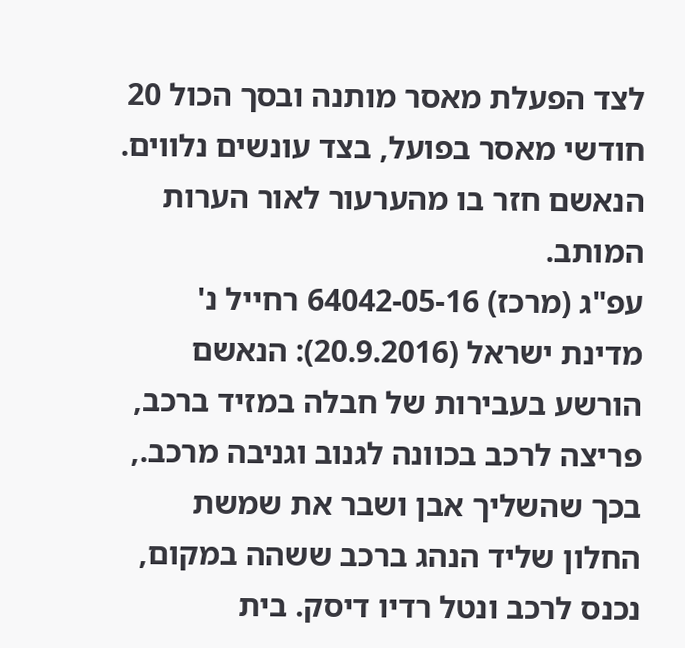לצד הפעלת מאסר מותנה ובסך הכול 20 חודשי מאסר בפועל, בצד עונשים נלווים. הנאשם חזר בו מהערעור לאור הערות המותב.
עפ"ג (מרכז) 64042-05-16 רחייל נ' מדינת ישראל (20.9.2016): הנאשם הורשע בעבירות של חבלה במזיד ברכב, פריצה לרכב בכוונה לגנוב וגניבה מרכב., בכך שהשליך אבן ושבר את שמשת החלון שליד הנהג ברכב ששהה במקום, נכנס לרכב ונטל רדיו דיסק. בית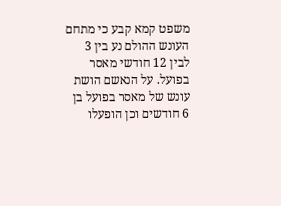משפט קמא קבע כי מתחם העונש ההולם נע בין 3 לבין 12 חודשי מאסר בפועל. על הנאשם הושת עונש של מאסר בפועל בן 6 חודשים וכן הופעלו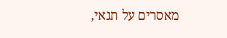מאסרים על תנאי,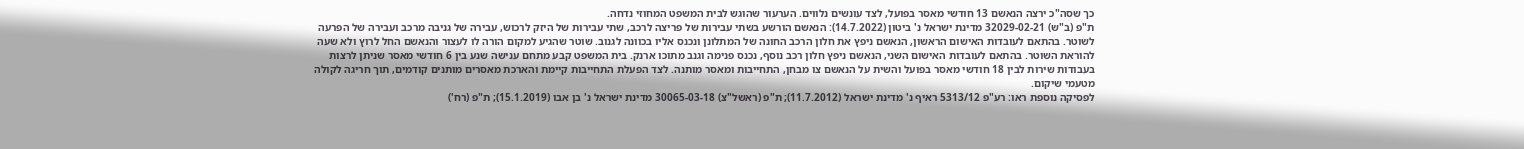כך שסה"כ ירצה הנאשם 13 חודשי מאסר בפועל, לצד עונשים נלווים. הערעור שהוגש לבית המשפט המחוזי נדחה.
ת"פ (ב"ש) 32029-02-21 מדינת ישראל נ' ביטון (14.7.2022): הנאשם הורשע בשתי עבירות של פריצה לרכב, שתי עבירות של היזק לרכוש, עבירה של גניבה מרכב ועבירה של הפרעה לשוטר. בהתאם לעובדות האישום הראשון, הנאשם ניפץ את חלון הרכב החונה של המתלונן ונכנס אליו בכוונה לגנוב. שוטר שהגיע למקום הורה לו לעצור והנאשם החל לרוץ ולא שעה להוראת השוטר. בהתאם לעובדות האישום השני, הנאשם ניפץ חלון רכב נוסף, נכנס פנימה וגנב מתוכו ארנק. בית המשפט קבע מתחם ענישה שנע בין 6 חודשי מאסר שניתן לרצות בעבודות שירות לבין 18 חודשי מאסר בפועל והשית על הנאשם צו מבחן, התחייבות ומאסר מותנה. לצד הפעלת התחייבות קיימת והארכת מאסרים מותנים קודמים, תוך חריגה לקולה מטעמי שיקום.
לפסיקה נוספת ראו: רע"פ 5313/12 ראיף נ' מדינת ישראל (11.7.2012); ת"פ (ראשל"צ) 30065-03-18 מדינת ישראל נ' בן אבו (15.1.2019); ת"פ (רח')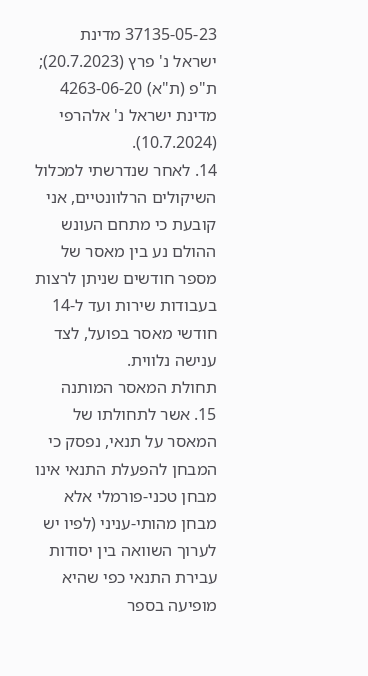37135-05-23 מדינת ישראל נ' פרץ (20.7.2023); ת"פ (ת"א) 4263-06-20 מדינת ישראל נ' אלהרפי (10.7.2024).
14. לאחר שנדרשתי למכלול השיקולים הרלוונטיים, אני קובעת כי מתחם העונש ההולם נע בין מאסר של מספר חודשים שניתן לרצות בעבודות שירות ועד ל-14 חודשי מאסר בפועל, לצד ענישה נלווית.
תחולת המאסר המותנה
15. אשר לתחולתו של המאסר על תנאי, נפסק כי המבחן להפעלת התנאי אינו מבחן טכני-פורמלי אלא מבחן מהותי-עניני (לפיו יש לערוך השוואה בין יסודות עבירת התנאי כפי שהיא מופיעה בספר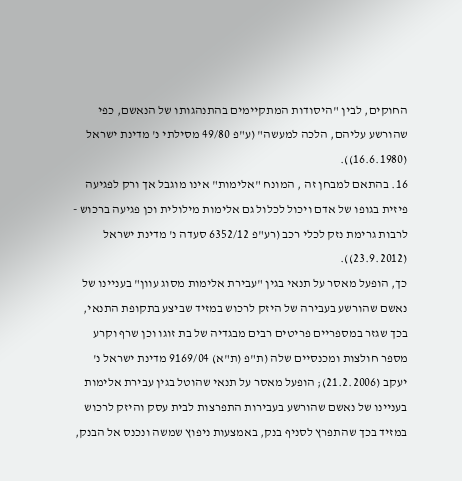החוקים, לבין "היסודות המתקיימים בהתנהגותו של הנאשם, כפי שהורשע עליהם, הלכה למעשה" (ע"פ 49/80 מסילתי נ' מדינת ישראל (16.6.1980)).
16. בהתאם למבחן זה , המונח "אלימות" אינו מוגבל אך ורק לפגיעה פיזית בגופו של אדם ויכול לכלול גם אלימות מילולית וכן פגיעה ברכוש - לרבות גרימת נזק לכלי רכב (רע"פ 6352/12 סעדה נ' מדינת ישראל (23.9.2012)).
כך, הופעל מאסר על תנאי בגין "עבירת אלימות מסוג עוון" בעניינו של נאשם שהורשע בעבירה של היזק לרכוש במזיד שביצע בתקופת התנאי, בכך שגזר במספריים פריטים רבים מבגדיה של בת זוגו וכן שרף וקרע מספר חולצות ומכנסיים שלה (ת"פ (ת"א) 9169/04 מדינת ישראל נ' יעקב (21.2.2006); הופעל מאסר על תנאי שהוטל בגין עבירת אלימות בעניינו של נאשם שהורשע בעבירות התפרצות לבית עסק והיזק לרכוש במזיד בכך שהתפרץ לסניף בנק, באמצעות ניפוץ שמשה ונכנס אל הבנק,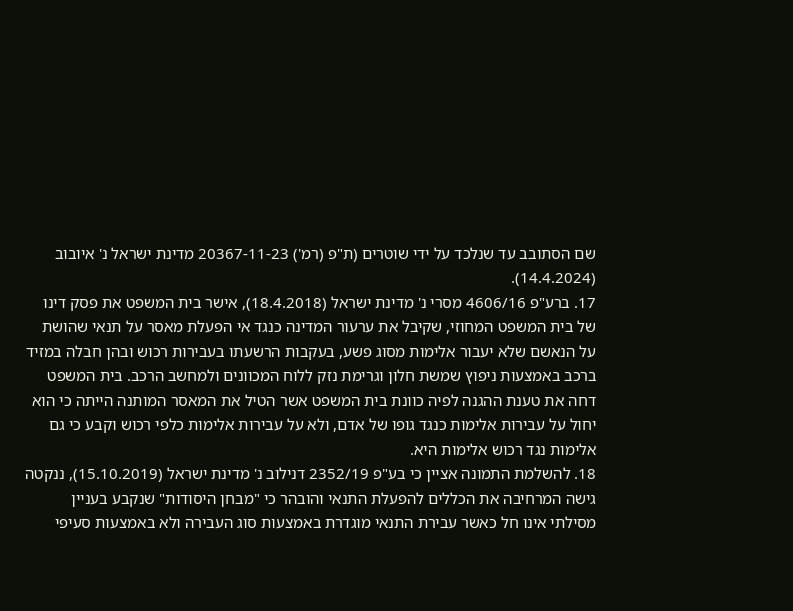שם הסתובב עד שנלכד על ידי שוטרים (ת"פ (רמ') 20367-11-23 מדינת ישראל נ' איובוב (14.4.2024).
17. ברע"פ 4606/16 מסרי נ' מדינת ישראל (18.4.2018), אישר בית המשפט את פסק דינו של בית המשפט המחוזי, שקיבל את ערעור המדינה כנגד אי הפעלת מאסר על תנאי שהושת על הנאשם שלא יעבור אלימות מסוג פשע, בעקבות הרשעתו בעבירות רכוש ובהן חבלה במזיד ברכב באמצעות ניפוץ שמשת חלון וגרימת נזק ללוח המכוונים ולמחשב הרכב. בית המשפט דחה את טענת ההגנה לפיה כוונת בית המשפט אשר הטיל את המאסר המותנה הייתה כי הוא יחול על עבירות אלימות כנגד גופו של אדם, ולא על עבירות אלימות כלפי רכוש וקבע כי גם אלימות נגד רכוש אלימות היא.
18. להשלמת התמונה אציין כי בע"פ 2352/19 דנילוב נ' מדינת ישראל (15.10.2019), ננקטה גישה המרחיבה את הכללים להפעלת התנאי והובהר כי "מבחן היסודות" שנקבע בעניין מסילתי אינו חל כאשר עבירת התנאי מוגדרת באמצעות סוג העבירה ולא באמצעות סעיפי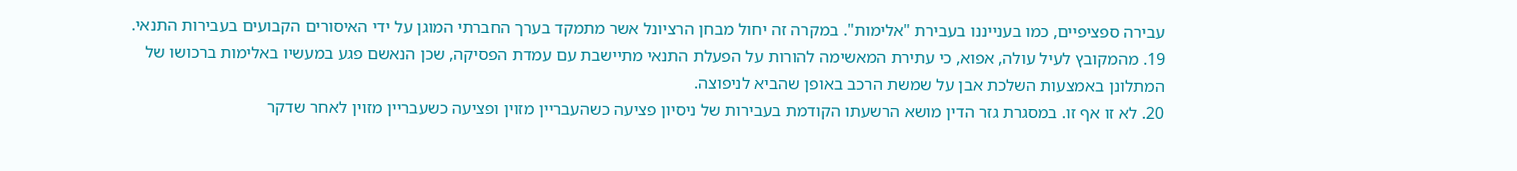עבירה ספציפיים, כמו בענייננו בעבירת "אלימות". במקרה זה יחול מבחן הרציונל אשר מתמקד בערך החברתי המוגן על ידי האיסורים הקבועים בעבירות התנאי.
19. מהמקובץ לעיל עולה, אפוא, כי עתירת המאשימה להורות על הפעלת התנאי מתיישבת עם עמדת הפסיקה, שכן הנאשם פגע במעשיו באלימות ברכושו של המתלונן באמצעות השלכת אבן על שמשת הרכב באופן שהביא לניפוצה.
20. לא זו אף זו. במסגרת גזר הדין מושא הרשעתו הקודמת בעבירות של ניסיון פציעה כשהעבריין מזוין ופציעה כשעבריין מזוין לאחר שדקר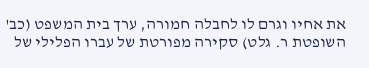את אחיו וגרם לו לחבלה חמורה, ערך בית המשפט (כב' השופטת ר. גלט) סקירה מפורטת של עברו הפלילי של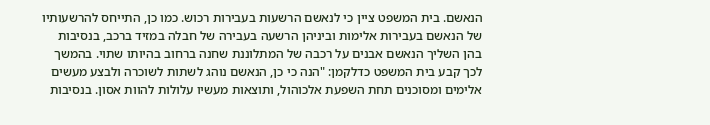הנאשם. בית המשפט ציין כי לנאשם הרשעות בעבירות רכוש. כמו כן, התייחס להרשעותיו של הנאשם בעבירות אלימות וביניהן הרשעה בעבירה של חבלה במזיד ברכב, בנסיבות בהן השליך הנאשם אבנים על רכבה של המתלוננת שחנה ברחוב בהיותו שתוי. בהמשך לכך קבע בית המשפט כדלקמן: "הנה כי כן, הנאשם נוהג לשתות לשוכרה ולבצע מעשים אלימים ומסוכנים תחת השפעת אלכוהול, ותוצאות מעשיו עלולות להוות אסון. בנסיבות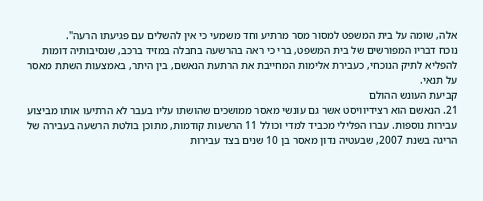אלה, שומה על בית המשפט למסור מסר מרתיע וחד משמעי כי אין להשלים עם פגיעתו הרעה".
נוכח דבריו המפורשים של בית המשפט, ברי כי ראה בהרשעה בחבלה במזיד ברכב, שנסיבותיה דומות להפליא לתיק הנוכחי, כעבירת אלימות המחייבת את הרתעת הנאשם, בין היתר, באמצעות השתת מאסר על תנאי.
קביעת העונש ההולם
21. הנאשם הוא רצידיוויסט אשר גם עונשי מאסר ממושכים שהושתו עליו בעבר לא הרתיעו אותו מביצוע עבירות נוספות. עברו הפלילי מכביד למדי וכולל 11 הרשעות קודמות, מתוכן בולטת הרשעה בעבירה של הריגה בשנת 2007, שבעטיה נדון מאסר בן 10 שנים בצד עבירות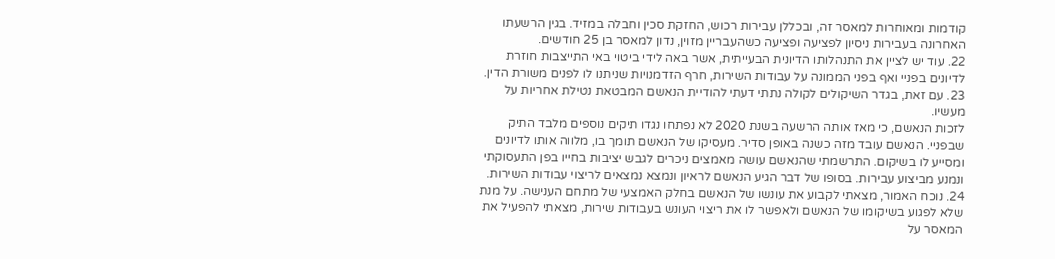קודמות ומאוחרות למאסר זה, ובכללן עבירות רכוש, החזקת סכין וחבלה במזיד. בגין הרשעתו האחרונה בעבירות ניסיון לפציעה ופציעה כשהעבריין מזוין, נדון למאסר בן 25 חודשים.
22. עוד יש לציין את התנהלותו הדיונית הבעייתית, אשר באה לידי ביטוי באי התייצבות חוזרת לדיונים בפניי ואף בפני הממונה על עבודות השירות, חרף הזדמנויות שניתנו לו לפנים משורת הדין.
23. עם זאת, בגדר השיקולים לקולה נתתי דעתי להודיית הנאשם המבטאת נטילת אחריות על מעשיו.
לזכות הנאשם, כי מאז אותה הרשעה בשנת 2020 לא נפתחו נגדו תיקים נוספים מלבד התיק שבפניי. הנאשם עובד מזה כשנה באופן סדיר. מעסיקו של הנאשם תומך בו, מלווה אותו לדיונים ומסייע לו בשיקום. התרשמתי שהנאשם עושה מאמצים ניכרים לגבש יציבות בחייו בפן התעסוקתי ונמנע מביצוע עבירות. בסופו של דבר הגיע הנאשם לראיון ונמצא נמצאים לריצוי עבודות השירות.
24. נוכח האמור, מצאתי לקבוע את עונשו של הנאשם בחלק האמצעי של מתחם הענישה. על מנת שלא לפגוע בשיקומו של הנאשם ולאפשר לו את ריצוי העונש בעבודות שירות, מצאתי להפעיל את המאסר על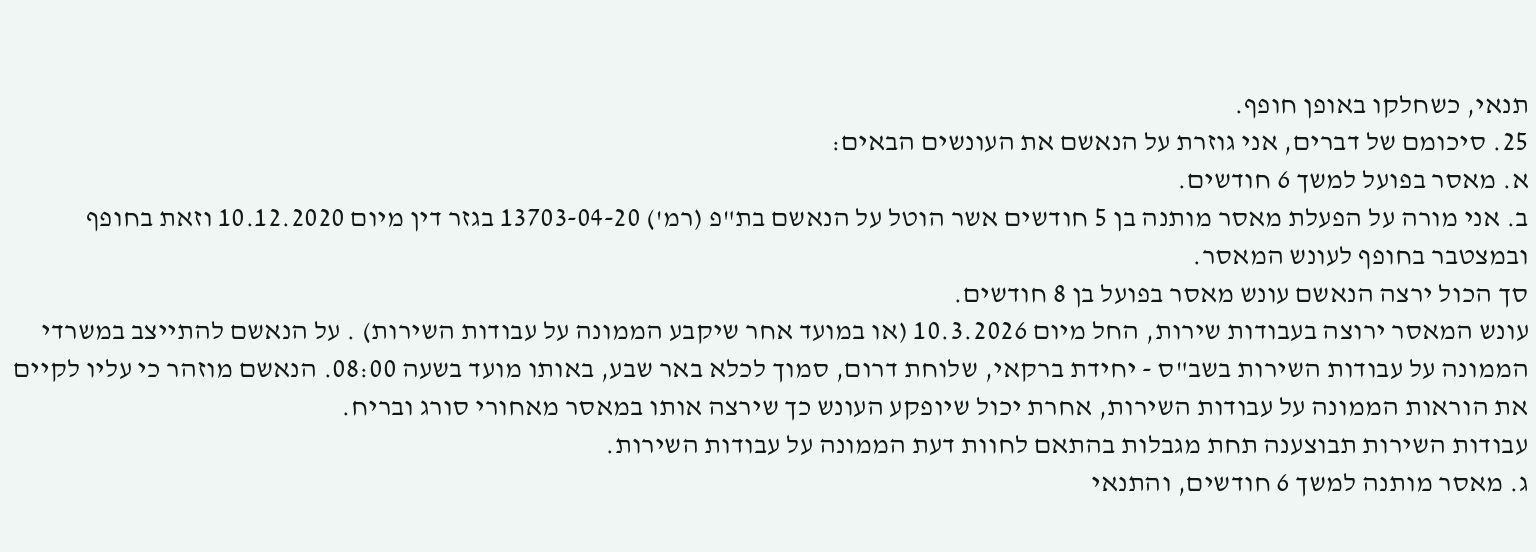תנאי, כשחלקו באופן חופף.
25. סיכומם של דברים, אני גוזרת על הנאשם את העונשים הבאים:
א. מאסר בפועל למשך 6 חודשים.
ב. אני מורה על הפעלת מאסר מותנה בן 5 חודשים אשר הוטל על הנאשם בת"פ (רמ') 13703-04-20 בגזר דין מיום 10.12.2020 וזאת בחופף ובמצטבר בחופף לעונש המאסר.
סך הכול ירצה הנאשם עונש מאסר בפועל בן 8 חודשים.
עונש המאסר ירוצה בעבודות שירות, החל מיום 10.3.2026 (או במועד אחר שיקבע הממונה על עבודות השירות) . על הנאשם להתייצב במשרדי הממונה על עבודות השירות בשב"ס - יחידת ברקאי, שלוחת דרום, סמוך לכלא באר שבע, באותו מועד בשעה 08:00. הנאשם מוזהר כי עליו לקיים את הוראות הממונה על עבודות השירות, אחרת יכול שיופקע העונש כך שירצה אותו במאסר מאחורי סורג ובריח.
עבודות השירות תבוצענה תחת מגבלות בהתאם לחוות דעת הממונה על עבודות השירות.
ג. מאסר מותנה למשך 6 חודשים, והתנאי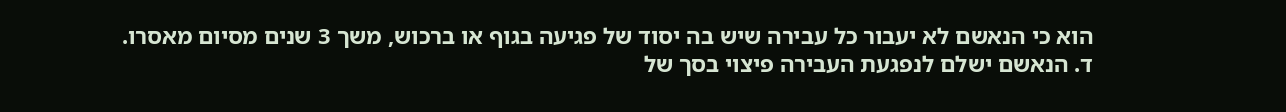הוא כי הנאשם לא יעבור כל עבירה שיש בה יסוד של פגיעה בגוף או ברכוש, משך 3 שנים מסיום מאסרו.
ד. הנאשם ישלם לנפגעת העבירה פיצוי בסך של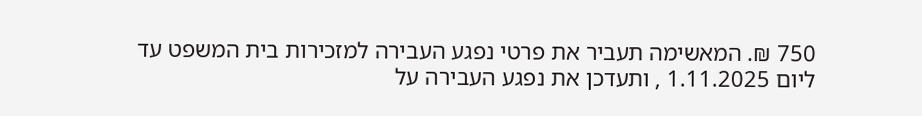750 ₪. המאשימה תעביר את פרטי נפגע העבירה למזכירות בית המשפט עד ליום 1.11.2025 , ותעדכן את נפגע העבירה על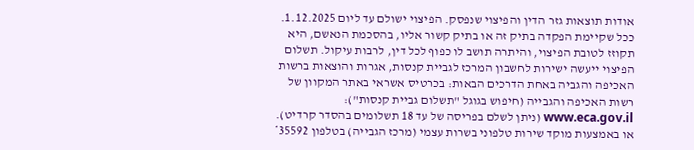אודות תוצאות גזר הדין והפיצוי שנפסק. הפיצוי ישולם עד ליום 1.12.2025.
ככל שקיימת הפקדה בתיק זה או בתיק קשור אליו, בהסכמת הנאשם, היא תקוזז לטובת הפיצוי, והיתרה תושב לו כפוף לכל דין, לרבות עיקול. תשלום הפיצוי ייעשה ישירות לחשבון המרכז לגביית קנסות, אגרות והוצאות ברשות האכיפה והגביה באחת הדרכים הבאות: בכרטיס אשראי באתר המקוון של רשות האכיפה והגבייה (חיפוש בגוגל "תשלום גביית קנסות"): www.eca.gov.il (ניתן לשלם בפריסה של עד 18 תשלומים בהסדר קרדיט). או באמצעות מוקד שירות טלפוני בשרות עצמי (מרכז הגבייה) בטלפון 35592*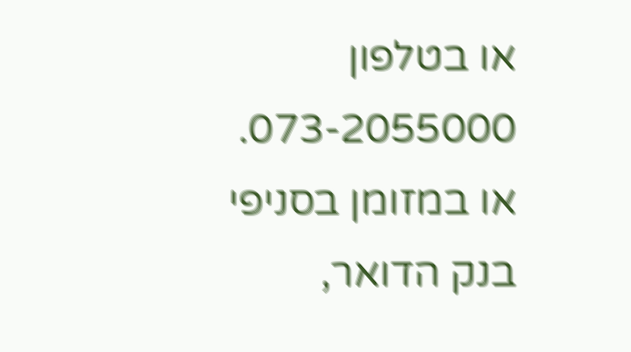או בטלפון 073-2055000. או במזומן בסניפי בנק הדואר,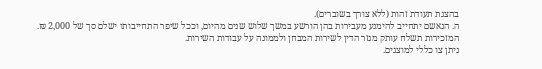בהצגת תעודת זהות (ללא צורך בשוברים).
ה. הנאשם יתחייב להימנע מעבירות בהן הורשע במשך שלוש שנים מהיום, וככל שיפר התחייבותו ישלם סך של 2,000 ₪.
המזכירות תשלח עותק מגזר הדין לשירות המבחן ולממונה על עבודות השירות.
ניתן צו כללי למוצגים.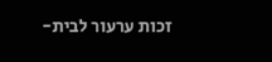זכות ערעור לבית-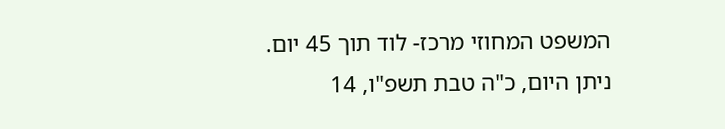המשפט המחוזי מרכז- לוד תוך 45 יום.
ניתן היום, כ"ה טבת תשפ"ו, 14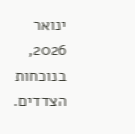ינואר 2026, בנוכחות הצדדים.